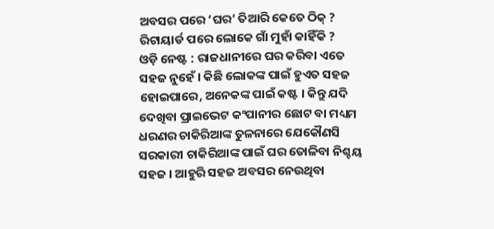ଅବସର ପରେ ‘ଘର’ ତିଆରି କେତେ ଠିକ୍ ?
ରିଟାୟାର୍ଡ ପରେ ଲୋକେ ଗାଁ ମୁହାଁ କାହିଁକି ?
ଓଡ଼ି ନେଷ୍ଟ : ରାଜଧାନୀରେ ଘର କରିବା ଏତେ ସହଜ ନୁହେଁ । କିଛି ଲୋକଙ୍କ ପାଇଁ ହୁଏତ ସହଜ ହୋଇପାରେ, ଅନେକଙ୍କ ପାଇଁ କଷ୍ଟ । କିନ୍ତୁ ଯଦି ଦେଖିବା ପ୍ରାଇଭେଟ କଂପାନୀର ଛୋଟ ବା ମଧ୍ୟମ ଧରଣର ଚାକିରିଆଙ୍କ ତୁଳନାରେ ଯେକୌଣସି ସରକାରୀ ଚାକିରିଆଙ୍କ ପାଇଁ ଘର ତୋଳିବା ନିଶ୍ଚୟ ସହଜ । ଆହୁରି ସହଜ ଅବସର ନେଉଥିବା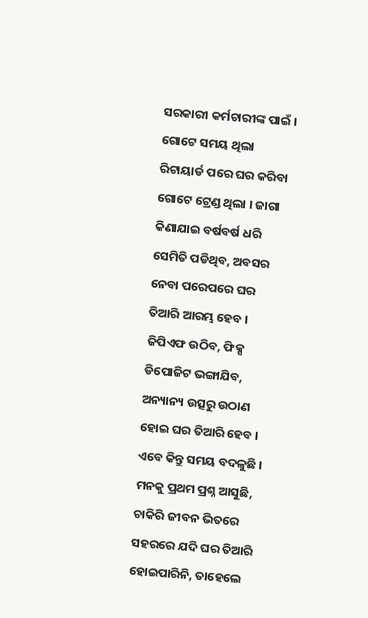ସରକାରୀ କର୍ମଚାରୀଙ୍କ ପାଇଁ । ଗୋଟେ ସମୟ ଥିଲା ରିଟାୟାର୍ଡ ପରେ ଘର କରିବା ଗୋଟେ ଟ୍ରେଣ୍ଡ ଥିଲା । ଜାଗା କିଣାଯାଇ ବର୍ଷବର୍ଷ ଧରି ସେମିତି ପଡିଥିବ, ଅବସର ନେବା ପରେପରେ ଘର ତିଆରି ଆରମ୍ଭ ହେବ । ଜିପିଏଫ ଉଠିବ, ଫିକ୍ସ ଡିପୋଜିଟ ଭଙ୍ଗାଯିବ, ଅନ୍ୟାନ୍ୟ ଉତ୍ସରୁ ଉଠାଣ ହୋଇ ଘର ତିଆରି ହେବ । ଏବେ କିନ୍ତୁ ସମୟ ବଦଳୁଛି । ମନକୁ ପ୍ରଥମ ପ୍ରଶ୍ନ ଆସୁଛି, ଚାକିରି ଜୀବନ ଭିତରେ ସହରରେ ଯଦି ଘର ତିଆରି ହୋଇପାରିନି, ତାହେଲେ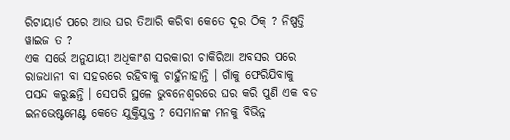ରିଟାୟାର୍ଡ ପରେ ଆଉ ଘର ତିଆରି କରିବା କେତେ ଦୂର ଠିକ୍ ? ନିଷ୍ପତ୍ତି ୱାଇଜ ତ ?
ଏକ ସର୍ଭେ ଅନୁଯାୟୀ ଅଧିକାଂଶ ସରକାରୀ ଚାକିରିଆ ଅବସର ପରେ ରାଜଧାନୀ ବା ସହରରେ ରହିବାକୁ ଚାହୁଁନାହାନ୍ତି । ଗାଁକୁ ଫେରିଯିବାକୁ ପସନ୍ଦ କରୁଛନ୍ତି । ସେପରି ସ୍ଥଳେ ଭୁବନେଶ୍ୱରରେ ଘର କରି ପୁଣି ଏକ ବଡ ଇନଭେଷ୍ଟମେଣ୍ଟ କେତେ ଯୁକ୍ତିଯୁକ୍ତ ? ସେମାନଙ୍କ ମନକୁ ବିଭିନ୍ନ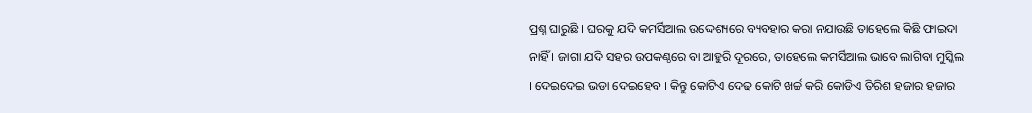ପ୍ରଶ୍ନ ଘାରୁଛି । ଘରକୁ ଯଦି କମର୍ସିଆଲ ଉଦ୍ଦେଶ୍ୟରେ ବ୍ୟବହାର କରା ନଯାଉଛି ତାହେଲେ କିଛି ଫାଇଦା ନାହିଁ । ଜାଗା ଯଦି ସହର ଉପକଣ୍ଠରେ ବା ଆହୁରି ଦୂରରେ, ତାହେଲେ କମର୍ସିଆଲ ଭାବେ ଲାଗିବା ମୁସ୍କିଲ । ଦେଇଦେଇ ଭଡା ଦେଇହେବ । କିନ୍ତୁ କୋଟିଏ ଦେଢ କୋଟି ଖର୍ଚ୍ଚ କରି କୋଡିଏ ତିରିଶ ହଜାର ହଜାର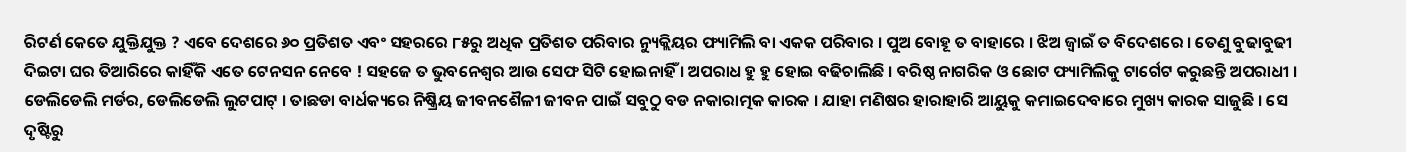ରିଟର୍ଣ କେତେ ଯୁକ୍ତିଯୁକ୍ତ ? ଏବେ ଦେଶରେ ୬୦ ପ୍ରତିଶତ ଏବଂ ସହରରେ ୮୫ରୁ ଅଧିକ ପ୍ରତିଶତ ପରିବାର ନ୍ୟୁକ୍ଲିୟର ଫ୍ୟାମିଲି ବା ଏକକ ପରିବାର । ପୁଅ ବୋହୂ ତ ବାହାରେ । ଝିଅ ଜ୍ୱାଇଁ ତ ବିଦେଶରେ । ତେଣୁ ବୁଢାବୁଢୀ ଦିଇଟା ଘର ତିଆରିରେ କାହିଁକି ଏତେ ଟେନସନ ନେବେ ! ସହଜେ ତ ଭୁବନେଶ୍ୱର ଆଉ ସେଫ ସିଟି ହୋଇନାହିଁ । ଅପରାଧ ହୁ ହୁ ହୋଇ ବଢିଚାଲିଛି । ବରିଷ୍ଠ ନାଗରିକ ଓ ଛୋଟ ଫ୍ୟାମିଲିକୁ ଟାର୍ଗେଟ କରୁଛନ୍ତି ଅପରାଧୀ । ଡେଲିଡେଲି ମର୍ଡର, ଡେଲିଡେଲି ଲୁଟପାଟ୍ । ତାଛଡା ବାର୍ଧକ୍ୟରେ ନିଷ୍କ୍ରିୟ ଜୀବନଶୈଳୀ ଜୀବନ ପାଇଁ ସବୁଠୁ ବଡ ନକାରାତ୍ମକ କାରକ । ଯାହା ମଣିଷର ହାରାହାରି ଆୟୁକୁ କମାଇଦେବାରେ ମୁଖ୍ୟ କାରକ ସାଜୁଛି । ସେ ଦୃଷ୍ଟିରୁ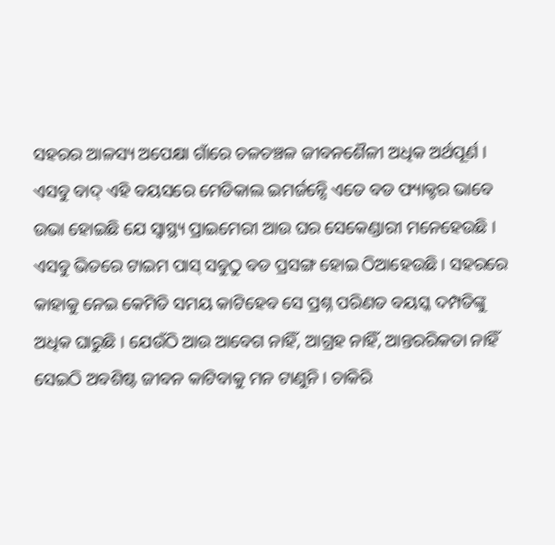ସହରର ଆଳସ୍ୟ ଅପେକ୍ଷା ଗାଁରେ ଚଳଚଞ୍ଚଳ ଜୀବନଶୈଳୀ ଅଧିକ ଅର୍ଥପୂର୍ଣ । ଏସବୁ ବାଦ୍ ଏହି ବୟସରେ ମେଡିକାଲ ଇମର୍ଜନ୍ସେି ଏତେ ବଡ ଫ୍ୟାକ୍ଟର ଭାବେ ଉଭା ହୋଇଛି ଯେ ସ୍ୱାସ୍ଥ୍ୟ ପ୍ରାଇମେରୀ ଆଉ ଘର ସେକେଣ୍ଡାରୀ ମନେହେଉଛି ।
ଏସବୁ ଭିତରେ ଟାଇମ ପାସ୍ ସବୁଠୁ ବଡ ପ୍ରସଙ୍ଗ ହୋଇ ଠିଆହେଉଛି । ସହରରେ କାହାକୁ ନେଇ କେମିତି ସମୟ କାଟିହେବ ସେ ପ୍ରଶ୍ନ ପରିଣତ ବୟସ୍କ ଦମ୍ପତିଙ୍କୁ ଅଧିକ ଘାରୁଛି । ଯେଉଁଠି ଆଉ ଆବେଗ ନାହିଁ, ଆଗ୍ରହ ନାହିଁ, ଆନ୍ତରରିକତା ନାହିଁ ସେଇଠି ଅବଶିଷ୍ଟ ଜୀବନ କାଟିବାକୁ ମନ ଟାଣୁନି । ଚାକିରି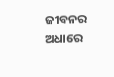ଜୀବନର ଅଧାରେ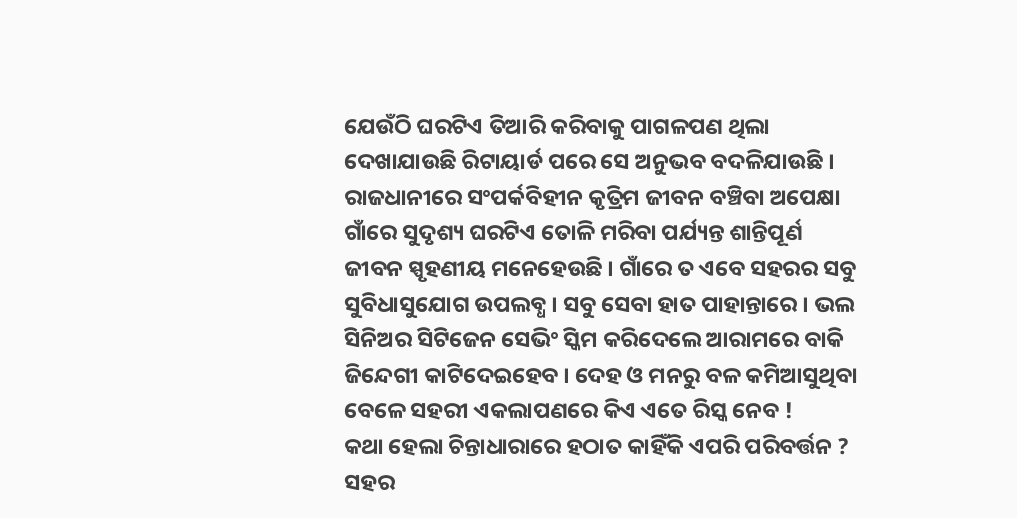ଯେଉଁଠି ଘରଟିଏ ତିଆରି କରିବାକୁ ପାଗଳପଣ ଥିଲା ଦେଖାଯାଉଛି ରିଟାୟାର୍ଡ ପରେ ସେ ଅନୁଭବ ବଦଳିଯାଉଛି । ରାଜଧାନୀରେ ସଂପର୍କବିହୀନ କୃତ୍ରିମ ଜୀବନ ବଞ୍ଚିବା ଅପେକ୍ଷା ଗାଁରେ ସୁଦୃଶ୍ୟ ଘରଟିଏ ତୋଳି ମରିବା ପର୍ଯ୍ୟନ୍ତ ଶାନ୍ତିପୂର୍ଣ ଜୀବନ ସ୍ପୃହଣୀୟ ମନେହେଉଛି । ଗାଁରେ ତ ଏବେ ସହରର ସବୁ ସୁବିଧାସୁଯୋଗ ଉପଲବ୍ଧ । ସବୁ ସେବା ହାତ ପାହାନ୍ତାରେ । ଭଲ ସିନିଅର ସିଟିଜେନ ସେଭିଂ ସ୍କିମ କରିଦେଲେ ଆରାମରେ ବାକି ଜିନ୍ଦେଗୀ କାଟିଦେଇହେବ । ଦେହ ଓ ମନରୁ ବଳ କମିଆସୁଥିବା ବେଳେ ସହରୀ ଏକଲାପଣରେ କିଏ ଏତେ ରିସ୍କ ନେବ !
କଥା ହେଲା ଚିନ୍ତାଧାରାରେ ହଠାତ କାହିଁକି ଏପରି ପରିବର୍ତ୍ତନ ? ସହର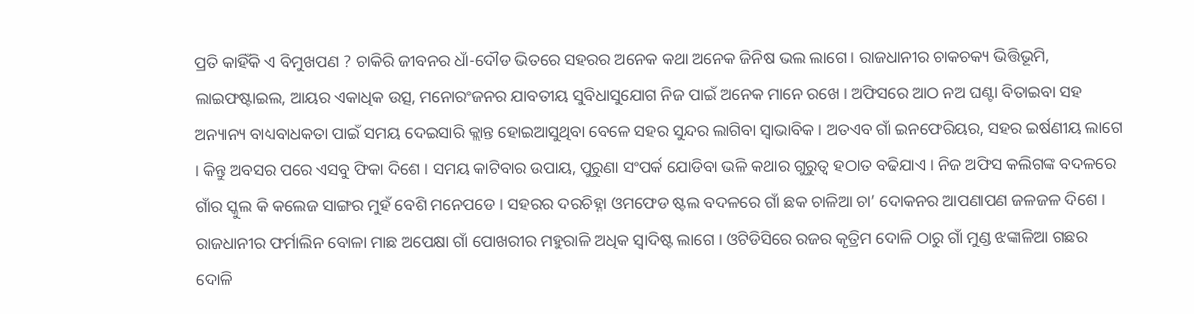ପ୍ରତି କାହିଁକି ଏ ବିମୁଖପଣ ? ଚାକିରି ଜୀବନର ଧାଁ-ଦୌଡ ଭିତରେ ସହରର ଅନେକ କଥା ଅନେକ ଜିନିଷ ଭଲ ଲାଗେ । ରାଜଧାନୀର ଚାକଚକ୍ୟ ଭିତ୍ତିଭୂମି, ଲାଇଫଷ୍ଟାଇଲ, ଆୟର ଏକାଧିକ ଉତ୍ସ, ମନୋରଂଜନର ଯାବତୀୟ ସୁବିଧାସୁଯୋଗ ନିଜ ପାଇଁ ଅନେକ ମାନେ ରଖେ । ଅଫିସରେ ଆଠ ନଅ ଘଣ୍ଟା ବିତାଇବା ସହ ଅନ୍ୟାନ୍ୟ ବାଧ୍ୟବାଧକତା ପାଇଁ ସମୟ ଦେଇସାରି କ୍ଲାନ୍ତ ହୋଇଆସୁଥିବା ବେଳେ ସହର ସୁନ୍ଦର ଲାଗିବା ସ୍ୱାଭାବିକ । ଅତଏବ ଗାଁ ଇନଫେରିୟର, ସହର ଇର୍ଷଣୀୟ ଲାଗେ । କିନ୍ତୁ ଅବସର ପରେ ଏସବୁ ଫିକା ଦିଶେ । ସମୟ କାଟିବାର ଉପାୟ, ପୁରୁଣା ସଂପର୍କ ଯୋଡିବା ଭଳି କଥାର ଗୁରୁତ୍ୱ ହଠାତ ବଢିଯାଏ । ନିଜ ଅଫିସ କଲିଗଙ୍କ ବଦଳରେ ଗାଁର ସ୍କୁଲ କି କଲେଜ ସାଙ୍ଗର ମୁହଁ ବେଶି ମନେପଡେ । ସହରର ଦରଚିହ୍ନା ଓମଫେଡ ଷ୍ଟଲ ବଦଳରେ ଗାଁ ଛକ ଚାଳିଆ ଚା’ ଦୋକନର ଆପଣାପଣ ଜଳଜଳ ଦିଶେ । ରାଜଧାନୀର ଫର୍ମାଲିନ ବୋଳା ମାଛ ଅପେକ୍ଷା ଗାଁ ପୋଖରୀର ମହୁରାଳି ଅଧିକ ସ୍ୱାଦିଷ୍ଟ ଲାଗେ । ଓଟିଡିସିରେ ରଜର କୃତ୍ରିମ ଦୋଳି ଠାରୁ ଗାଁ ମୁଣ୍ଡ ଝଙ୍କାଳିଆ ଗଛର ଦୋଳି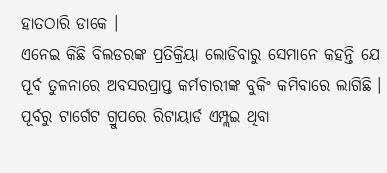ହାତଠାରି ଡାକେ ।
ଏନେଇ କିଛି ବିଲଡରଙ୍କ ପ୍ରତିକ୍ରିୟା ଲୋଡିବାରୁ ସେମାନେ କହନ୍ତି ଯେ ପୂର୍ବ ତୁଳନାରେ ଅବସରପ୍ରାପ୍ତ କର୍ମଚାରୀଙ୍କ ବୁକିଂ କମିବାରେ ଲାଗିଛି । ପୂର୍ବରୁ ଟାର୍ଗେଟ ଗ୍ରୁପରେ ରିଟାୟାର୍ଡ ଏମ୍ପ୍ଲଇ ଥିବା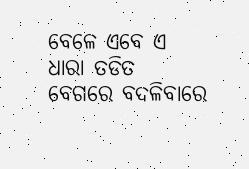ବେଳେ ଏବେ ଏ ଧାରା ତଡିତ ବେଗରେ ବଦଳିବାରେ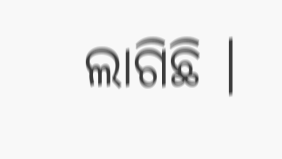ଲାଗିଛି ।